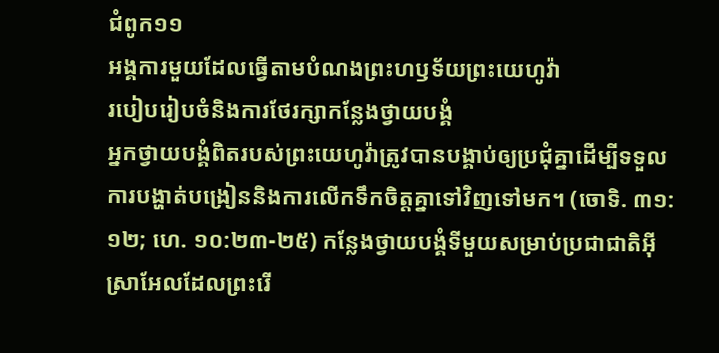ជំពូក១១
អង្គការមួយដែលធ្វើតាមបំណងព្រះហឫទ័យព្រះយេហូវ៉ា
របៀបរៀបចំនិងការថែរក្សាកន្លែងថ្វាយបង្គំ
អ្នកថ្វាយបង្គំពិតរបស់ព្រះយេហូវ៉ាត្រូវបានបង្គាប់ឲ្យប្រជុំគ្នាដើម្បីទទួលការបង្ហាត់បង្រៀននិងការលើកទឹកចិត្តគ្នាទៅវិញទៅមក។ (ចោទិ. ៣១:១២; ហេ. ១០:២៣-២៥) កន្លែងថ្វាយបង្គំទីមួយសម្រាប់ប្រជាជាតិអ៊ីស្រាអែលដែលព្រះរើ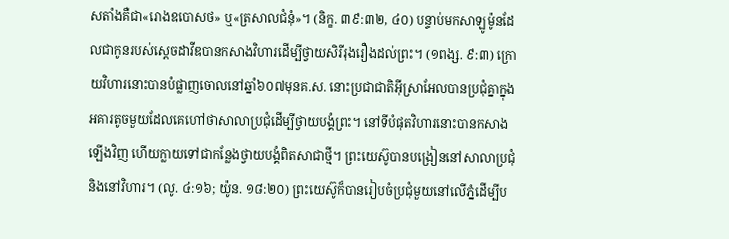សតាំងគឺជា«រោងឧបោសថ» ឬ«ត្រសាលជំនុំ»។ (និក្ខ. ៣៩:៣២, ៤០) បន្ទាប់មកសាឡូម៉ូនដែលជាកូនរបស់ស្តេចដាវីឌបានកសាងវិហារដើម្បីថ្វាយសិរីរុងរឿងដល់ព្រះ។ (១ពង្ស. ៩:៣) ក្រោយវិហារនោះបានបំផ្លាញចោលនៅឆ្នាំ៦០៧មុនគ.ស. នោះប្រជាជាតិអ៊ីស្រាអែលបានប្រជុំគ្នាក្នុងអគារតូចមួយដែលគេហៅថាសាលាប្រជុំដើម្បីថ្វាយបង្គំព្រះ។ នៅទីបំផុតវិហារនោះបានកសាងឡើងវិញ ហើយក្លាយទៅជាកន្លែងថ្វាយបង្គំពិតសាជាថ្មី។ ព្រះយេស៊ូបានបង្រៀននៅសាលាប្រជុំ និងនៅវិហារ។ (លូ. ៤:១៦; យ៉ូន. ១៨:២០) ព្រះយេស៊ូក៏បានរៀបចំប្រជុំមួយនៅលើភ្នំដើម្បីប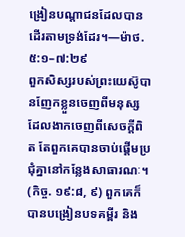ង្រៀនបណ្ដាជនដែលបានដើរតាមទ្រង់ដែរ។—ម៉ាថ. ៥:១–៧:២៩
ពួកសិស្សរបស់ព្រះយេស៊ូបានញែកខ្លួនចេញពីមនុស្សដែលងាកចេញពីសេចក្ដីពិត តែពួកគេបានចាប់ផ្ដើមប្រជុំគ្នានៅកន្លែងសាធារណៈ។ (កិច្ច. ១៩:៨, ៩) ពួកគេក៏បានបង្រៀនបទគម្ពីរ និង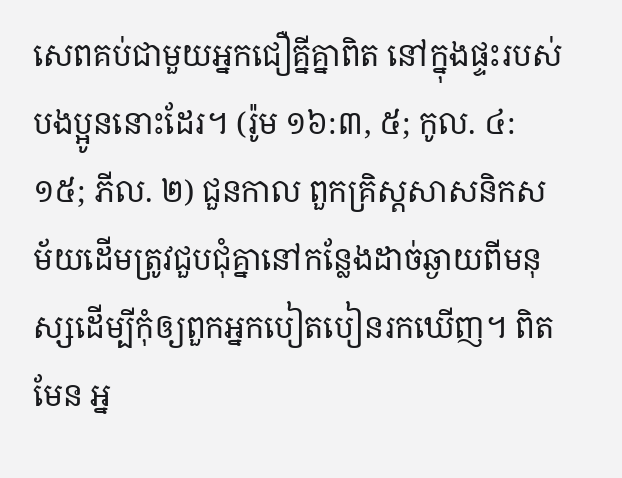សេពគប់ជាមួយអ្នកជឿគ្នីគ្នាពិត នៅក្នុងផ្ទះរបស់បងប្អូននោះដែរ។ (រ៉ូម ១៦:៣, ៥; កូល. ៤:១៥; ភីល. ២) ជួនកាល ពួកគ្រិស្តសាសនិកសម័យដើមត្រូវជួបជុំគ្នានៅកន្លែងដាច់ឆ្ងាយពីមនុស្សដើម្បីកុំឲ្យពួកអ្នកបៀតបៀនរកឃើញ។ ពិតមែន អ្ន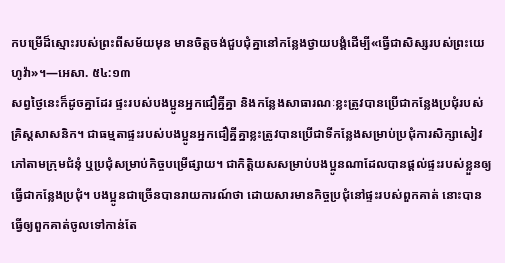កបម្រើដ៏ស្មោះរបស់ព្រះពីសម័យមុន មានចិត្តចង់ជួបជុំគ្នានៅកន្លែងថ្វាយបង្គំដើម្បី«ធ្វើជាសិស្សរបស់ព្រះយេហូវ៉ា»។—អេសា. ៥៤:១៣
សព្វថ្ងៃនេះក៏ដូចគ្នាដែរ ផ្ទះរបស់បងប្អូនអ្នកជឿគ្នីគ្នា និងកន្លែងសាធារណៈខ្លះត្រូវបានប្រើជាកន្លែងប្រជុំរបស់គ្រិស្តសាសនិក។ ជាធម្មតាផ្ទះរបស់បងប្អូនអ្នកជឿគ្នីគ្នាខ្លះត្រូវបានប្រើជាទីកន្លែងសម្រាប់ប្រជុំការសិក្សាសៀវភៅតាមក្រុមជំនុំ ឬប្រជុំសម្រាប់កិច្ចបម្រើផ្សាយ។ ជាកិត្ដិយសសម្រាប់បងប្អូនណាដែលបានផ្ដល់ផ្ទះរបស់ខ្លួនឲ្យធ្វើជាកន្លែងប្រជុំ។ បងប្អូនជាច្រើនបានរាយការណ៍ថា ដោយសារមានកិច្ចប្រជុំនៅផ្ទះរបស់ពួកគាត់ នោះបានធ្វើឲ្យពួកគាត់ចូលទៅកាន់តែ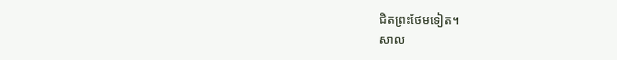ជិតព្រះថែមទៀត។
សាល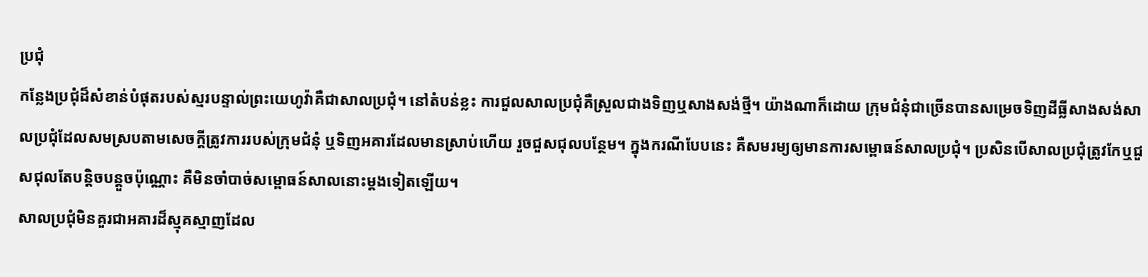ប្រជុំ
កន្លែងប្រជុំដ៏សំខាន់បំផុតរបស់ស្មរបន្ទាល់ព្រះយេហូវ៉ាគឺជាសាលប្រជុំ។ នៅតំបន់ខ្លះ ការជួលសាលប្រជុំគឺស្រួលជាងទិញឬសាងសង់ថ្មី។ យ៉ាងណាក៏ដោយ ក្រុមជំនុំជាច្រើនបានសម្រេចទិញដីធ្លីសាងសង់សាលប្រជុំដែលសមស្របតាមសេចក្ដីត្រូវការរបស់ក្រុមជំនុំ ឬទិញអគារដែលមានស្រាប់ហើយ រួចជួសជុលបន្ថែម។ ក្នុងករណីបែបនេះ គឺសមរម្យឲ្យមានការសម្ពោធន៍សាលប្រជុំ។ ប្រសិនបើសាលប្រជុំត្រូវកែឬជួសជុលតែបន្ដិចបន្តួចប៉ុណ្ណោះ គឺមិនចាំបាច់សម្ពោធន៍សាលនោះម្ដងទៀតឡើយ។
សាលប្រជុំមិនគួរជាអគារដ៏ស្មុគស្មាញដែល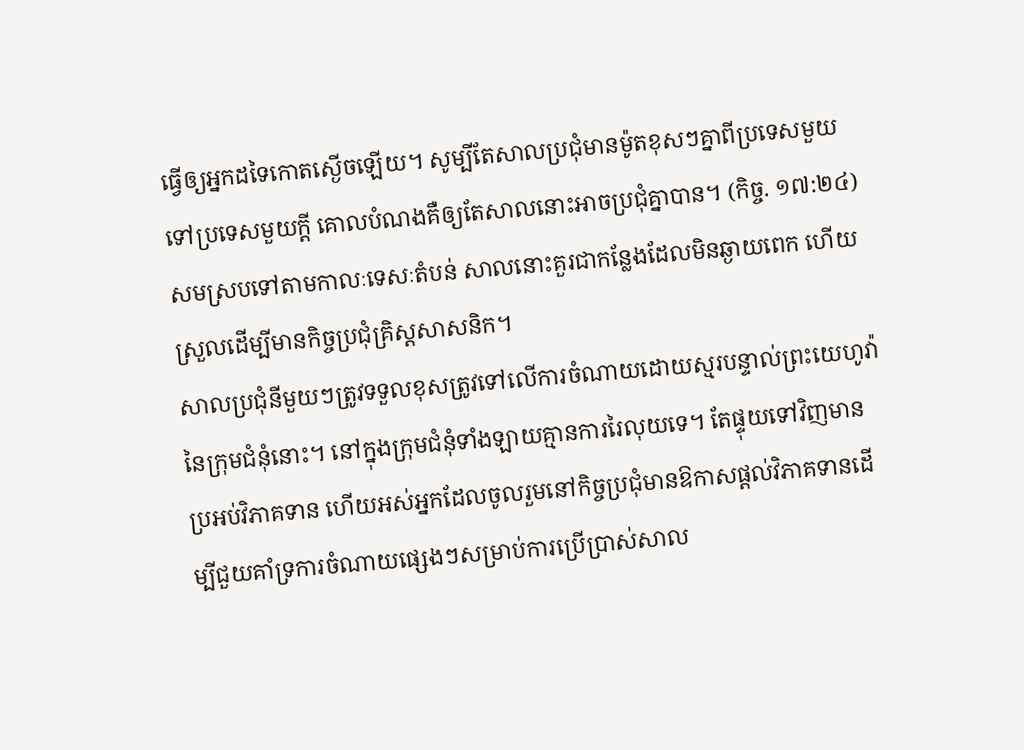ធ្វើឲ្យអ្នកដទៃកោតស្ងើចឡើយ។ សូម្បីតែសាលប្រជុំមានម៉ូតខុសៗគ្នាពីប្រទេសមួយទៅប្រទេសមួយក្ដី គោលបំណងគឺឲ្យតែសាលនោះអាចប្រជុំគ្នាបាន។ (កិច្ច. ១៧:២៤) សមស្របទៅតាមកាលៈទេសៈតំបន់ សាលនោះគួរជាកន្លែងដែលមិនឆ្ងាយពេក ហើយស្រួលដើម្បីមានកិច្ចប្រជុំគ្រិស្តសាសនិក។
សាលប្រជុំនីមួយៗត្រូវទទួលខុសត្រូវទៅលើការចំណាយដោយស្មរបន្ទាល់ព្រះយេហូវ៉ានៃក្រុមជំនុំនោះ។ នៅក្នុងក្រុមជំនុំទាំងឡាយគ្មានការរៃលុយទេ។ តែផ្ទុយទៅវិញមានប្រអប់វិភាគទាន ហើយអស់អ្នកដែលចូលរួមនៅកិច្ចប្រជុំមានឱកាសផ្ដល់វិភាគទានដើម្បីជួយគាំទ្រការចំណាយផ្សេងៗសម្រាប់ការប្រើប្រាស់សាល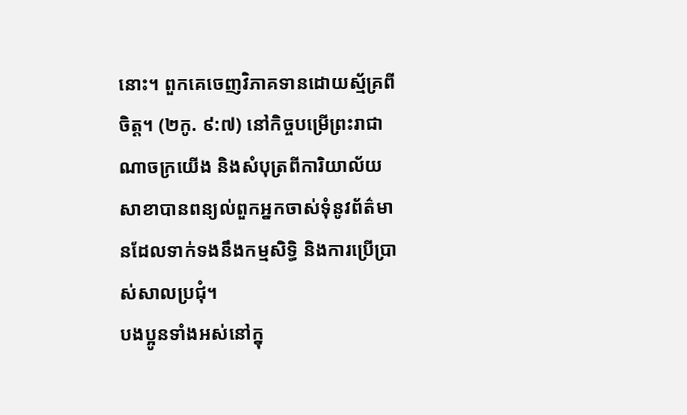នោះ។ ពួកគេចេញវិភាគទានដោយស្ម័គ្រពីចិត្ត។ (២កូ. ៩:៧) នៅកិច្ចបម្រើព្រះរាជាណាចក្រយើង និងសំបុត្រពីការិយាល័យសាខាបានពន្យល់ពួកអ្នកចាស់ទុំនូវព័ត៌មានដែលទាក់ទងនឹងកម្មសិទ្ធិ និងការប្រើប្រាស់សាលប្រជុំ។
បងប្អូនទាំងអស់នៅក្នុ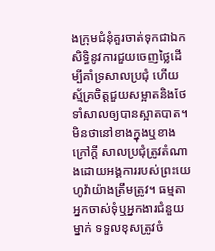ងក្រុមជំនុំគួរចាត់ទុកជាឯកសិទ្ធិនូវការជួយចេញថ្លៃដើម្បីគាំទ្រសាលប្រជុំ ហើយស្ម័គ្រចិត្តជួយសម្អាតនិងថែទាំសាលឲ្យបានស្អាតបាត។ មិនថានៅខាងក្នុងឬខាងក្រៅក្ដី សាលប្រជុំត្រូវតំណាងដោយអង្គការរបស់ព្រះយេហូវ៉ាយ៉ាងត្រឹមត្រូវ។ ធម្មតាអ្នកចាស់ទុំឬអ្នកងារជំនួយម្នាក់ ទទួលខុសត្រូវចំ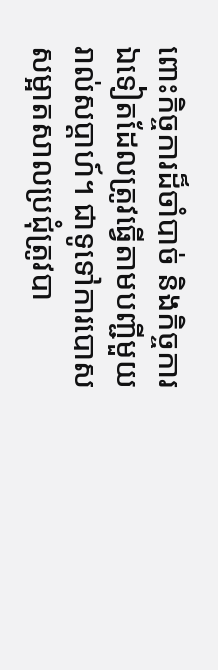ពោះកិច្ចការដ៏ចាំបាច់ និងកិច្ចការឯទៀតដែលត្រូវធ្វើតាមបញ្ជីមួយរាល់សប្ដាហ៍។ ជាទូទៅការបោសសម្អាតសាលប្រជុំត្រូវបា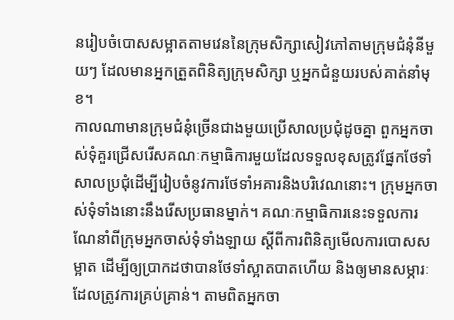នរៀបចំបោសសម្អាតតាមវេននៃក្រុមសិក្សាសៀវភៅតាមក្រុមជំនុំនីមួយៗ ដែលមានអ្នកត្រួតពិនិត្យក្រុមសិក្សា ឬអ្នកជំនួយរបស់គាត់នាំមុខ។
កាលណាមានក្រុមជំនុំច្រើនជាងមួយប្រើសាលប្រជុំដូចគ្នា ពួកអ្នកចាស់ទុំគួរជ្រើសរើសគណៈកម្មាធិការមួយដែលទទួលខុសត្រូវផ្នែកថែទាំសាលប្រជុំដើម្បីរៀបចំនូវការថែទាំអគារនិងបរិវេណនោះ។ ក្រុមអ្នកចាស់ទុំទាំងនោះនឹងរើសប្រធានម្នាក់។ គណៈកម្មាធិការនេះទទួលការណែនាំពីក្រុមអ្នកចាស់ទុំទាំងឡាយ ស្តីពីការពិនិត្យមើលការបោសសម្អាត ដើម្បីឲ្យប្រាកដថាបានថែទាំស្អាតបាតហើយ និងឲ្យមានសម្ភារៈដែលត្រូវការគ្រប់គ្រាន់។ តាមពិតអ្នកចា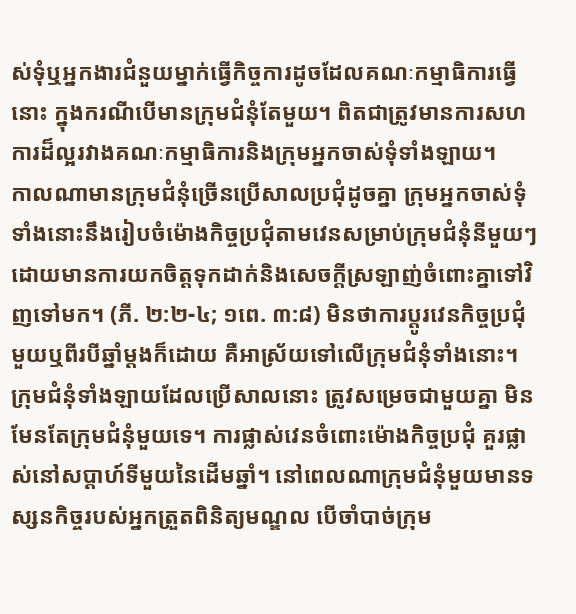ស់ទុំឬអ្នកងារជំនួយម្នាក់ធ្វើកិច្ចការដូចដែលគណៈកម្មាធិការធ្វើនោះ ក្នុងករណីបើមានក្រុមជំនុំតែមួយ។ ពិតជាត្រូវមានការសហការដ៏ល្អរវាងគណៈកម្មាធិការនិងក្រុមអ្នកចាស់ទុំទាំងឡាយ។
កាលណាមានក្រុមជំនុំច្រើនប្រើសាលប្រជុំដូចគ្នា ក្រុមអ្នកចាស់ទុំទាំងនោះនឹងរៀបចំម៉ោងកិច្ចប្រជុំតាមវេនសម្រាប់ក្រុមជំនុំនីមួយៗ ដោយមានការយកចិត្តទុកដាក់និងសេចក្ដីស្រឡាញ់ចំពោះគ្នាទៅវិញទៅមក។ (ភី. ២:២-៤; ១ពេ. ៣:៨) មិនថាការប្ដូរវេនកិច្ចប្រជុំមួយឬពីរបីឆ្នាំម្ដងក៏ដោយ គឺអាស្រ័យទៅលើក្រុមជំនុំទាំងនោះ។ ក្រុមជំនុំទាំងឡាយដែលប្រើសាលនោះ ត្រូវសម្រេចជាមួយគ្នា មិនមែនតែក្រុមជំនុំមួយទេ។ ការផ្លាស់វេនចំពោះម៉ោងកិច្ចប្រជុំ គួរផ្លាស់នៅសប្ដាហ៍ទីមួយនៃដើមឆ្នាំ។ នៅពេលណាក្រុមជំនុំមួយមានទស្សនកិច្ចរបស់អ្នកត្រួតពិនិត្យមណ្ឌល បើចាំបាច់ក្រុម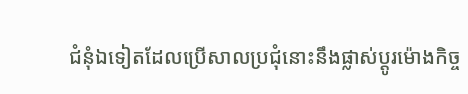ជំនុំឯទៀតដែលប្រើសាលប្រជុំនោះនឹងផ្លាស់ប្ដូរម៉ោងកិច្ច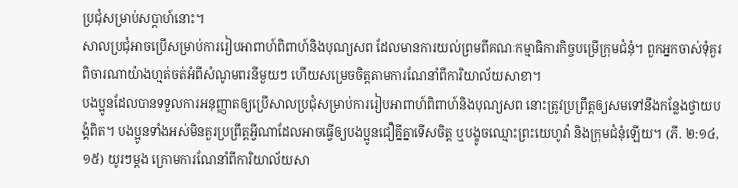ប្រជុំសម្រាប់សប្ដាហ៍នោះ។
សាលប្រជុំអាចប្រើសម្រាប់ការរៀបអាពាហ៍ពិពាហ៍និងបុណ្យសព ដែលមានការយល់ព្រមពីគណៈកម្មាធិការកិច្ចបម្រើក្រុមជំនុំ។ ពួកអ្នកចាស់ទុំគួរពិចារណាយ៉ាងហ្មត់ចត់អំពីសំណូមពរនីមួយៗ ហើយសម្រេចចិត្តតាមការណែនាំពីការិយាល័យសាខា។
បងប្អូនដែលបានទទួលការអនុញ្ញាតឲ្យប្រើសាលប្រជុំសម្រាប់ការរៀបអាពាហ៍ពិពាហ៍និងបុណ្យសព នោះត្រូវប្រព្រឹត្តឲ្យសមទៅនឹងកន្លែងថ្វាយបង្គំពិត។ បងប្អូនទាំងអស់មិនគួរប្រព្រឹត្តអ្វីណាដែលអាចធ្វើឲ្យបងប្អូនជឿគ្នីគ្នាទើសចិត្ត ឬបង្ខូចឈ្មោះព្រះយេហូវ៉ា និងក្រុមជំនុំឡើយ។ (ភី. ២:១៤, ១៥) យូរៗម្ដង ក្រោមការណែនាំពីការិយាល័យសា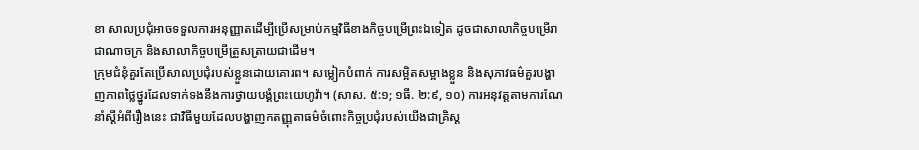ខា សាលប្រជុំអាចទទួលការអនុញ្ញាតដើម្បីប្រើសម្រាប់កម្មវិធីខាងកិច្ចបម្រើព្រះឯទៀត ដូចជាសាលាកិច្ចបម្រើរាជាណាចក្រ និងសាលាកិច្ចបម្រើត្រួសត្រាយជាដើម។
ក្រុមជំនុំគួរតែប្រើសាលប្រជុំរបស់ខ្លួនដោយគោរព។ សម្លៀកបំពាក់ ការសម្អិតសម្អាងខ្លួន និងសុភាវធម៌គួរបង្ហាញភាពថ្លៃថ្នូរដែលទាក់ទងនឹងការថ្វាយបង្គំព្រះយេហូវ៉ា។ (សាស. ៥:១; ១ធី. ២:៩, ១០) ការអនុវត្តតាមការណែនាំស្តីអំពីរឿងនេះ ជាវិធីមួយដែលបង្ហាញកតញ្ញុតាធម៌ចំពោះកិច្ចប្រជុំរបស់យើងជាគ្រិស្ត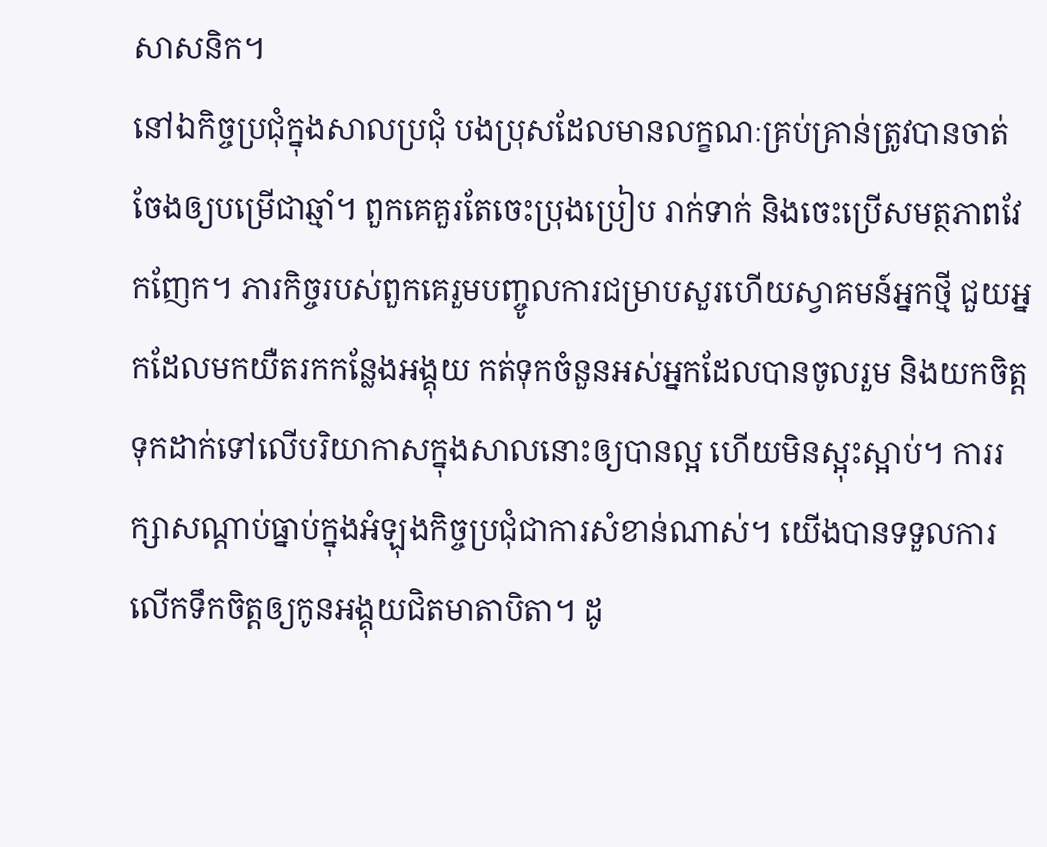សាសនិក។
នៅឯកិច្ចប្រជុំក្នុងសាលប្រជុំ បងប្រុសដែលមានលក្ខណៈគ្រប់គ្រាន់ត្រូវបានចាត់ចែងឲ្យបម្រើជាឆ្មាំ។ ពួកគេគួរតែចេះប្រុងប្រៀប រាក់ទាក់ និងចេះប្រើសមត្ថភាពវែកញែក។ ភារកិច្ចរបស់ពួកគេរួមបញ្ចូលការជម្រាបសួរហើយស្វាគមន៍អ្នកថ្មី ជួយអ្នកដែលមកយឺតរកកន្លែងអង្គុយ កត់ទុកចំនួនអស់អ្នកដែលបានចូលរួម និងយកចិត្តទុកដាក់ទៅលើបរិយាកាសក្នុងសាលនោះឲ្យបានល្អ ហើយមិនស្អុះស្អាប់។ ការរក្សាសណ្ដាប់ធ្នាប់ក្នុងអំឡុងកិច្ចប្រជុំជាការសំខាន់ណាស់។ យើងបានទទួលការលើកទឹកចិត្តឲ្យកូនអង្គុយជិតមាតាបិតា។ ដូ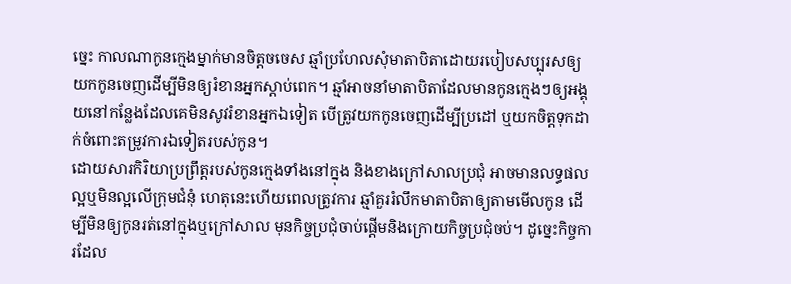ច្នេះ កាលណាកូនក្មេងម្នាក់មានចិត្តចចេស ឆ្មាំប្រហែលសុំមាតាបិតាដោយរបៀបសប្បុរសឲ្យយកកូនចេញដើម្បីមិនឲ្យរំខានអ្នកស្ដាប់ពេក។ ឆ្មាំអាចនាំមាតាបិតាដែលមានកូនក្មេងៗឲ្យអង្គុយនៅកន្លែងដែលគេមិនសូវរំខានអ្នកឯទៀត បើត្រូវយកកូនចេញដើម្បីប្រដៅ ឬយកចិត្តទុកដាក់ចំពោះតម្រូវការឯទៀតរបស់កូន។
ដោយសារកិរិយាប្រព្រឹត្តរបស់កូនក្មេងទាំងនៅក្នុង និងខាងក្រៅសាលប្រជុំ អាចមានលទ្ធផលល្អឬមិនល្អលើក្រុមជំនុំ ហេតុនេះហើយពេលត្រូវការ ឆ្មាំគួររំលឹកមាតាបិតាឲ្យតាមមើលកូន ដើម្បីមិនឲ្យកូនរត់នៅក្នុងឬក្រៅសាល មុនកិច្ចប្រជុំចាប់ផ្ដើមនិងក្រោយកិច្ចប្រជុំចប់។ ដូច្នេះកិច្ចការដែល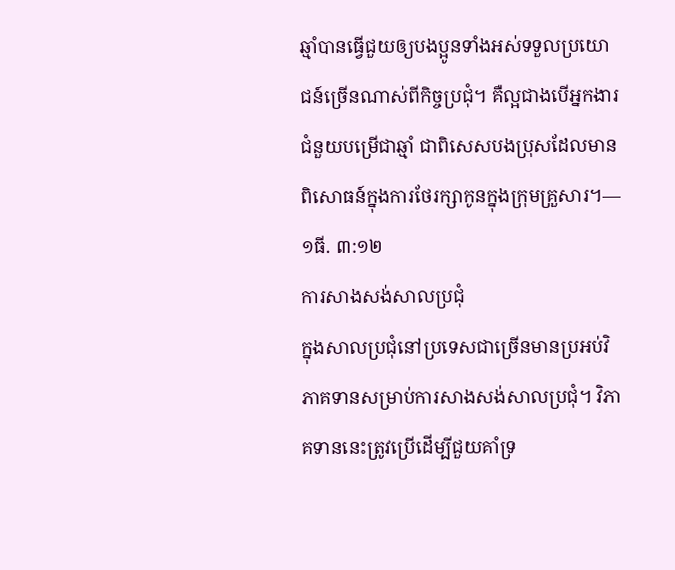ឆ្មាំបានធ្វើជួយឲ្យបងប្អូនទាំងអស់ទទួលប្រយោជន៍ច្រើនណាស់ពីកិច្ចប្រជុំ។ គឺល្អជាងបើអ្នកងារជំនួយបម្រើជាឆ្មាំ ជាពិសេសបងប្រុសដែលមានពិសោធន៍ក្នុងការថែរក្សាកូនក្នុងក្រុមគ្រួសារ។—១ធី. ៣:១២
ការសាងសង់សាលប្រជុំ
ក្នុងសាលប្រជុំនៅប្រទេសជាច្រើនមានប្រអប់វិភាគទានសម្រាប់ការសាងសង់សាលប្រជុំ។ វិភាគទាននេះត្រូវប្រើដើម្បីជួយគាំទ្រ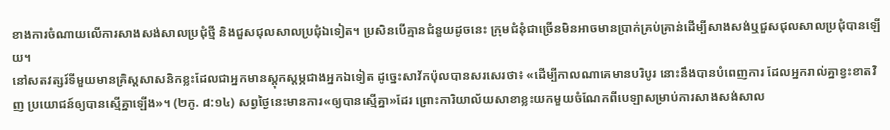ខាងការចំណាយលើការសាងសង់សាលប្រជុំថ្មី និងជួសជុលសាលប្រជុំឯទៀត។ ប្រសិនបើគ្មានជំនួយដូចនេះ ក្រុមជំនុំជាច្រើនមិនអាចមានប្រាក់គ្រប់គ្រាន់ដើម្បីសាងសង់ឬជួសជុលសាលប្រជុំបានឡើយ។
នៅសតវត្សរ៍ទីមួយមានគ្រិស្តសាសនិកខ្លះដែលជាអ្នកមានស្តុកស្តម្ភជាងអ្នកឯទៀត ដូច្នេះសាវ័កប៉ុលបានសរសេរថា៖ «ដើម្បីកាលណាគេមានបរិបូរ នោះនឹងបានបំពេញការ ដែលអ្នករាល់គ្នាខ្វះខាតវិញ ប្រយោជន៍ឲ្យបានស្មើគ្នាឡើង»។ (២កូ. ៨:១៤) សព្វថ្ងៃនេះមានការ«ឲ្យបានស្មើគ្នា»ដែរ ព្រោះការិយាល័យសាខាខ្លះយកមួយចំណែកពីបេឡាសម្រាប់ការសាងសង់សាល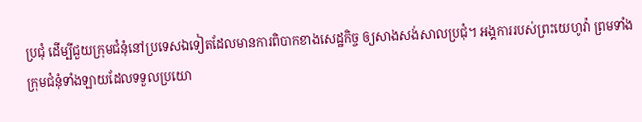ប្រជុំ ដើម្បីជួយក្រុមជំនុំនៅប្រទេសឯទៀតដែលមានការពិបាកខាងសេដ្ឋកិច្ច ឲ្យសាងសង់សាលប្រជុំ។ អង្គការរបស់ព្រះយេហូវ៉ា ព្រមទាំងក្រុមជំនុំទាំងឡាយដែលទទួលប្រយោ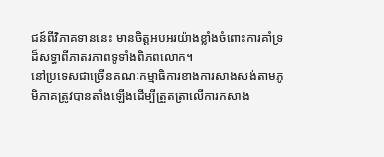ជន៍ពីវិភាគទាននេះ មានចិត្តអបអរយ៉ាងខ្លាំងចំពោះការគាំទ្រដ៏សទ្ធាពីភាតរភាពទូទាំងពិភពលោក។
នៅប្រទេសជាច្រើនគណៈកម្មាធិការខាងការសាងសង់តាមភូមិភាគត្រូវបានតាំងឡើងដើម្បីត្រួតត្រាលើការកសាង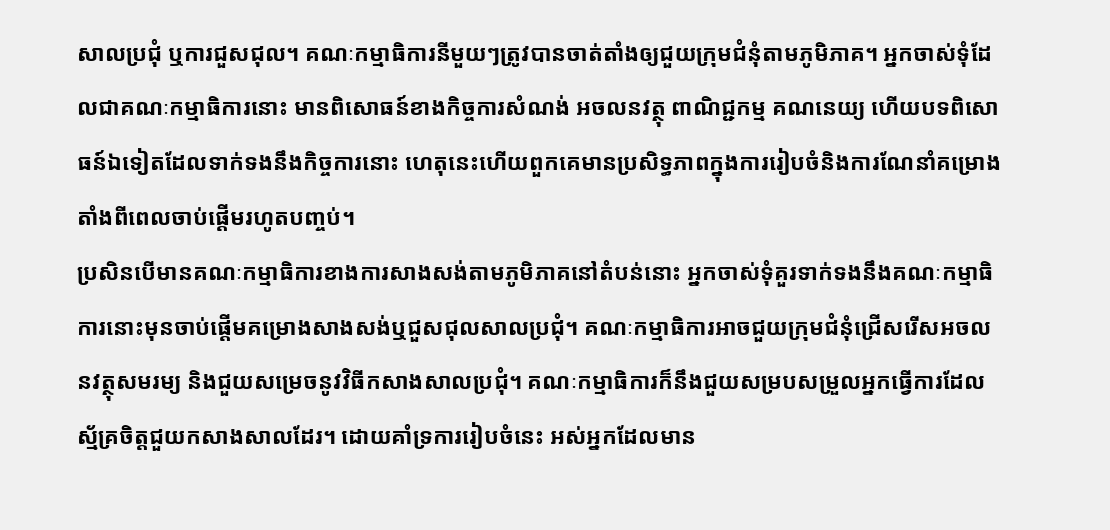សាលប្រជុំ ឬការជួសជុល។ គណៈកម្មាធិការនីមួយៗត្រូវបានចាត់តាំងឲ្យជួយក្រុមជំនុំតាមភូមិភាគ។ អ្នកចាស់ទុំដែលជាគណៈកម្មាធិការនោះ មានពិសោធន៍ខាងកិច្ចការសំណង់ អចលនវត្ថុ ពាណិជ្ជកម្ម គណនេយ្យ ហើយបទពិសោធន៍ឯទៀតដែលទាក់ទងនឹងកិច្ចការនោះ ហេតុនេះហើយពួកគេមានប្រសិទ្ធភាពក្នុងការរៀបចំនិងការណែនាំគម្រោងតាំងពីពេលចាប់ផ្ដើមរហូតបញ្ចប់។
ប្រសិនបើមានគណៈកម្មាធិការខាងការសាងសង់តាមភូមិភាគនៅតំបន់នោះ អ្នកចាស់ទុំគួរទាក់ទងនឹងគណៈកម្មាធិការនោះមុនចាប់ផ្ដើមគម្រោងសាងសង់ឬជួសជុលសាលប្រជុំ។ គណៈកម្មាធិការអាចជួយក្រុមជំនុំជ្រើសរើសអចលនវត្ថុសមរម្យ និងជួយសម្រេចនូវវិធីកសាងសាលប្រជុំ។ គណៈកម្មាធិការក៏នឹងជួយសម្របសម្រួលអ្នកធ្វើការដែលស្ម័គ្រចិត្តជួយកសាងសាលដែរ។ ដោយគាំទ្រការរៀបចំនេះ អស់អ្នកដែលមាន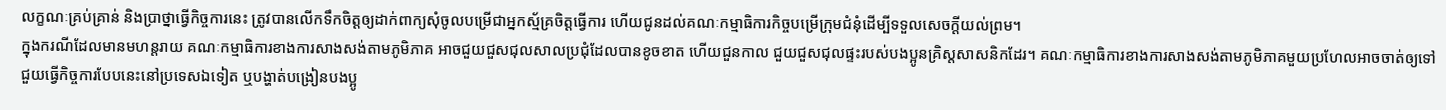លក្ខណៈគ្រប់គ្រាន់ និងប្រាថ្នាធ្វើកិច្ចការនេះ ត្រូវបានលើកទឹកចិត្តឲ្យដាក់ពាក្យសុំចូលបម្រើជាអ្នកស្ម័គ្រចិត្តធ្វើការ ហើយជូនដល់គណៈកម្មាធិការកិច្ចបម្រើក្រុមជំនុំដើម្បីទទួលសេចក្ដីយល់ព្រម។
ក្នុងករណីដែលមានមហន្តរាយ គណៈកម្មាធិការខាងការសាងសង់តាមភូមិភាគ អាចជួយជួសជុលសាលប្រជុំដែលបានខូចខាត ហើយជួនកាល ជួយជួសជុលផ្ទះរបស់បងប្អូនគ្រិស្តសាសនិកដែរ។ គណៈកម្មាធិការខាងការសាងសង់តាមភូមិភាគមួយប្រហែលអាចចាត់ឲ្យទៅជួយធ្វើកិច្ចការបែបនេះនៅប្រទេសឯទៀត ឬបង្ហាត់បង្រៀនបងប្អូ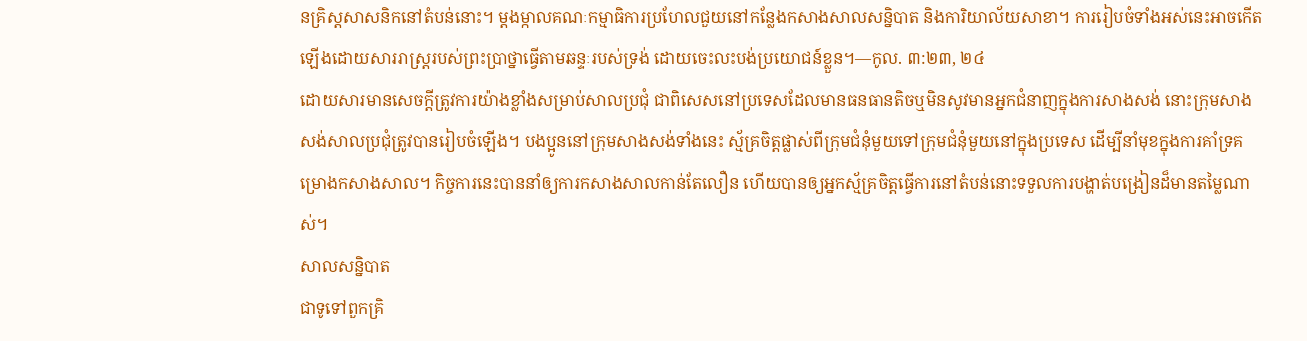នគ្រិស្តសាសនិកនៅតំបន់នោះ។ ម្ដងម្កាលគណៈកម្មាធិការប្រហែលជួយនៅកន្លែងកសាងសាលសន្និបាត និងការិយាល័យសាខា។ ការរៀបចំទាំងអស់នេះអាចកើតឡើងដោយសាររាស្ត្ររបស់ព្រះប្រាថ្នាធ្វើតាមឆន្ទៈរបស់ទ្រង់ ដោយចេះលះបង់ប្រយោជន៍ខ្លួន។—កូល. ៣:២៣, ២៤
ដោយសារមានសេចក្ដីត្រូវការយ៉ាងខ្លាំងសម្រាប់សាលប្រជុំ ជាពិសេសនៅប្រទេសដែលមានធនធានតិចឬមិនសូវមានអ្នកជំនាញក្នុងការសាងសង់ នោះក្រុមសាងសង់សាលប្រជុំត្រូវបានរៀបចំឡើង។ បងប្អូននៅក្រុមសាងសង់ទាំងនេះ ស្ម័គ្រចិត្តផ្លាស់ពីក្រុមជំនុំមួយទៅក្រុមជំនុំមួយនៅក្នុងប្រទេស ដើម្បីនាំមុខក្នុងការគាំទ្រគម្រោងកសាងសាល។ កិច្ចការនេះបាននាំឲ្យការកសាងសាលកាន់តែលឿន ហើយបានឲ្យអ្នកស្ម័គ្រចិត្តធ្វើការនៅតំបន់នោះទទួលការបង្ហាត់បង្រៀនដ៏មានតម្លៃណាស់។
សាលសន្និបាត
ជាទូទៅពួកគ្រិ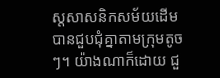ស្តសាសនិកសម័យដើមបានជួបជុំគ្នាតាមក្រុមតូចៗ។ យ៉ាងណាក៏ដោយ ជួ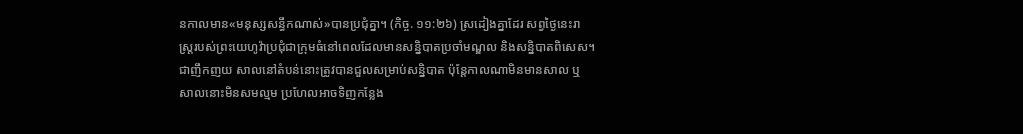នកាលមាន«មនុស្សសន្ធឹកណាស់»បានប្រជុំគ្នា។ (កិច្ច. ១១:២៦) ស្រដៀងគ្នាដែរ សព្វថ្ងៃនេះរាស្ត្ររបស់ព្រះយេហូវ៉ាប្រជុំជាក្រុមធំនៅពេលដែលមានសន្និបាតប្រចាំមណ្ឌល និងសន្និបាតពិសេស។ ជាញឹកញយ សាលនៅតំបន់នោះត្រូវបានជួលសម្រាប់សន្និបាត ប៉ុន្តែកាលណាមិនមានសាល ឬសាលនោះមិនសមល្មម ប្រហែលអាចទិញកន្លែង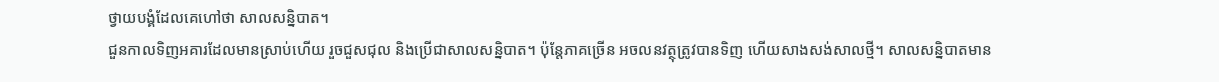ថ្វាយបង្គំដែលគេហៅថា សាលសន្និបាត។
ជួនកាលទិញអគារដែលមានស្រាប់ហើយ រួចជួសជុល និងប្រើជាសាលសន្និបាត។ ប៉ុន្តែភាគច្រើន អចលនវត្ថុត្រូវបានទិញ ហើយសាងសង់សាលថ្មី។ សាលសន្និបាតមាន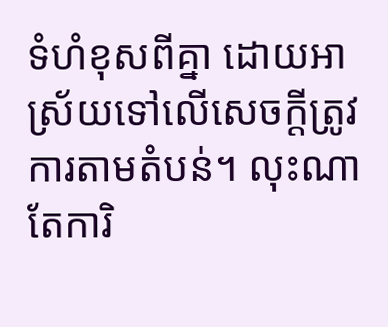ទំហំខុសពីគ្នា ដោយអាស្រ័យទៅលើសេចក្ដីត្រូវការតាមតំបន់។ លុះណាតែការិ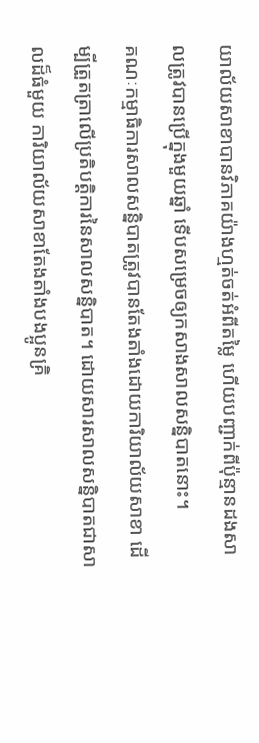យាល័យសាខាបានវិភាគយ៉ាងហ្មត់ចត់អំពីតម្លៃ ហើយបញ្ជាក់ពីប៉ុន្មានដងសាលត្រូវបានប្រើក្នុងមួយឆ្នាំ ទើបសម្រេចឲ្យកសាងសាលសន្និបាតនោះ។
គណៈកម្មាធិការសាលសន្និបាតត្រូវបានតែងតាំងដោយការិយាល័យសាខា ដើម្បីត្រួតត្រាលើប្រតិបត្ដិការនៃសាលសន្និបាត។ ដោយសារសាលសន្និបាតជាសាលដ៏ធំមួយ ការិយាល័យសាខាតែងតាំងបងប្អូនគ្រិ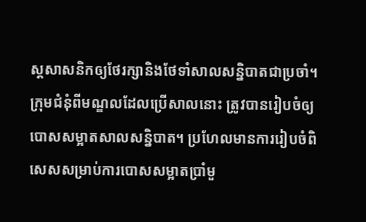ស្តសាសនិកឲ្យថែរក្សានិងថែទាំសាលសន្និបាតជាប្រចាំ។ ក្រុមជំនុំពីមណ្ឌលដែលប្រើសាលនោះ ត្រូវបានរៀបចំឲ្យបោសសម្អាតសាលសន្និបាត។ ប្រហែលមានការរៀបចំពិសេសសម្រាប់ការបោសសម្អាតប្រាំមួ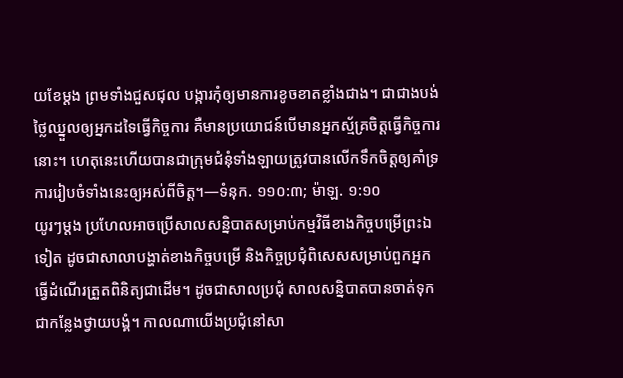យខែម្ដង ព្រមទាំងជួសជុល បង្ការកុំឲ្យមានការខូចខាតខ្លាំងជាង។ ជាជាងបង់ថ្លៃឈ្នួលឲ្យអ្នកដទៃធ្វើកិច្ចការ គឺមានប្រយោជន៍បើមានអ្នកស្ម័គ្រចិត្តធ្វើកិច្ចការនោះ។ ហេតុនេះហើយបានជាក្រុមជំនុំទាំងឡាយត្រូវបានលើកទឹកចិត្តឲ្យគាំទ្រការរៀបចំទាំងនេះឲ្យអស់ពីចិត្ត។—ទំនុក. ១១០:៣; ម៉ាឡ. ១:១០
យូរៗម្ដង ប្រហែលអាចប្រើសាលសន្និបាតសម្រាប់កម្មវិធីខាងកិច្ចបម្រើព្រះឯទៀត ដូចជាសាលាបង្ហាត់ខាងកិច្ចបម្រើ និងកិច្ចប្រជុំពិសេសសម្រាប់ពួកអ្នកធ្វើដំណើរត្រួតពិនិត្យជាដើម។ ដូចជាសាលប្រជុំ សាលសន្និបាតបានចាត់ទុកជាកន្លែងថ្វាយបង្គំ។ កាលណាយើងប្រជុំនៅសា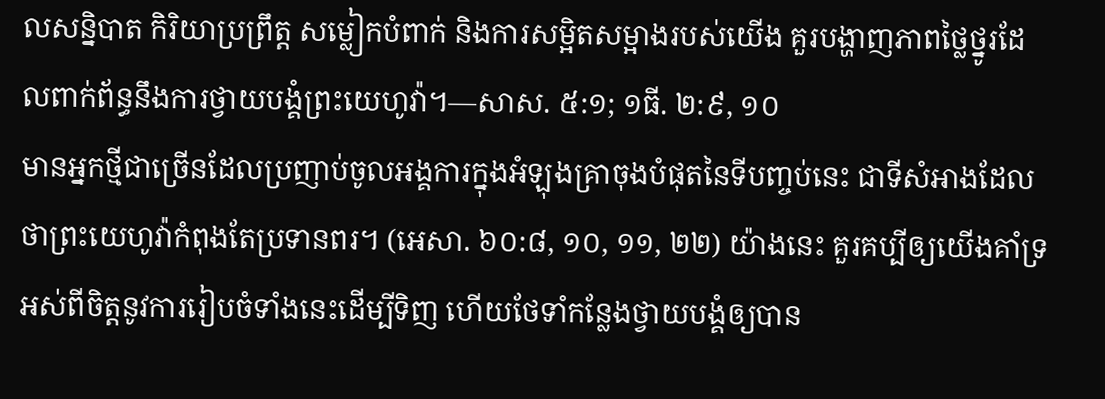លសន្និបាត កិរិយាប្រព្រឹត្ត សម្លៀកបំពាក់ និងការសម្អិតសម្អាងរបស់យើង គួរបង្ហាញភាពថ្លៃថ្នូរដែលពាក់ព័ន្ធនឹងការថ្វាយបង្គំព្រះយេហូវ៉ា។—សាស. ៥:១; ១ធី. ២:៩, ១០
មានអ្នកថ្មីជាច្រើនដែលប្រញាប់ចូលអង្គការក្នុងអំឡុងគ្រាចុងបំផុតនៃទីបញ្ចប់នេះ ជាទីសំអាងដែលថាព្រះយេហូវ៉ាកំពុងតែប្រទានពរ។ (អេសា. ៦០:៨, ១០, ១១, ២២) យ៉ាងនេះ គួរគប្បីឲ្យយើងគាំទ្រអស់ពីចិត្តនូវការរៀបចំទាំងនេះដើម្បីទិញ ហើយថែទាំកន្លែងថ្វាយបង្គំឲ្យបាន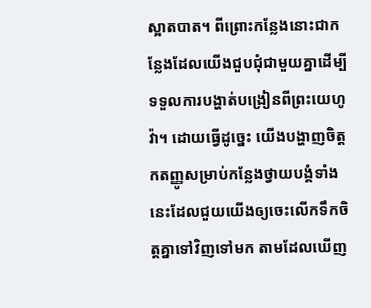ស្អាតបាត។ ពីព្រោះកន្លែងនោះជាកន្លែងដែលយើងជួបជុំជាមួយគ្នាដើម្បីទទួលការបង្ហាត់បង្រៀនពីព្រះយេហូវ៉ា។ ដោយធ្វើដូច្នេះ យើងបង្ហាញចិត្តកតញ្ញូសម្រាប់កន្លែងថ្វាយបង្គំទាំងនេះដែលជួយយើងឲ្យចេះលើកទឹកចិត្តគ្នាទៅវិញទៅមក តាមដែលឃើញ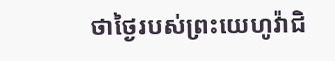ថាថ្ងៃរបស់ព្រះយេហូវ៉ាជិ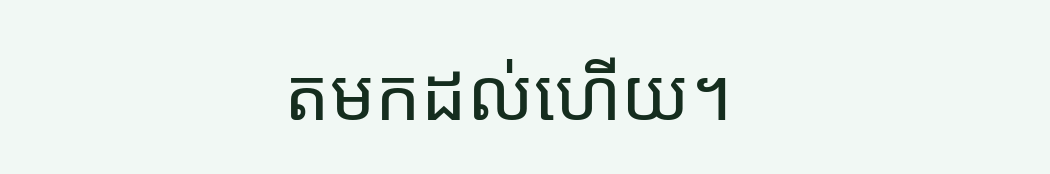តមកដល់ហើយ។